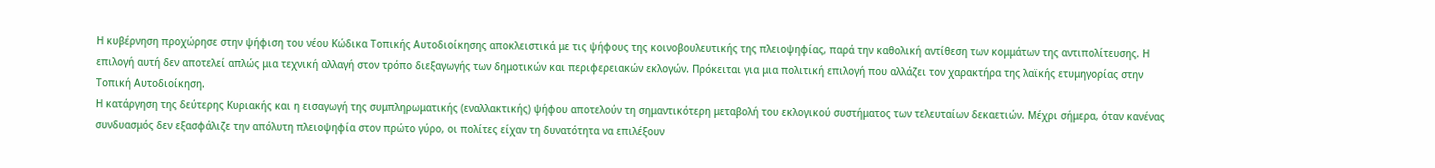Η κυβέρνηση προχώρησε στην ψήφιση του νέου Κώδικα Τοπικής Αυτοδιοίκησης αποκλειστικά με τις ψήφους της κοινοβουλευτικής της πλειοψηφίας, παρά την καθολική αντίθεση των κομμάτων της αντιπολίτευσης. Η επιλογή αυτή δεν αποτελεί απλώς μια τεχνική αλλαγή στον τρόπο διεξαγωγής των δημοτικών και περιφερειακών εκλογών. Πρόκειται για μια πολιτική επιλογή που αλλάζει τον χαρακτήρα της λαϊκής ετυμηγορίας στην Τοπική Αυτοδιοίκηση.
Η κατάργηση της δεύτερης Κυριακής και η εισαγωγή της συμπληρωματικής (εναλλακτικής) ψήφου αποτελούν τη σημαντικότερη μεταβολή του εκλογικού συστήματος των τελευταίων δεκαετιών. Μέχρι σήμερα, όταν κανένας συνδυασμός δεν εξασφάλιζε την απόλυτη πλειοψηφία στον πρώτο γύρο, οι πολίτες είχαν τη δυνατότητα να επιλέξουν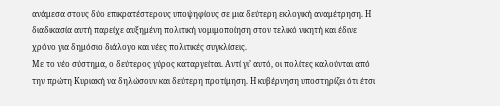ανάμεσα στους δύο επικρατέστερους υποψηφίους σε μια δεύτερη εκλογική αναμέτρηση. Η διαδικασία αυτή παρείχε αυξημένη πολιτική νομιμοποίηση στον τελικό νικητή και έδινε χρόνο για δημόσιο διάλογο και νέες πολιτικές συγκλίσεις.
Με το νέο σύστημα, ο δεύτερος γύρος καταργείται. Αντί γι’ αυτό, οι πολίτες καλούνται από την πρώτη Κυριακή να δηλώσουν και δεύτερη προτίμηση. Η κυβέρνηση υποστηρίζει ότι έτσι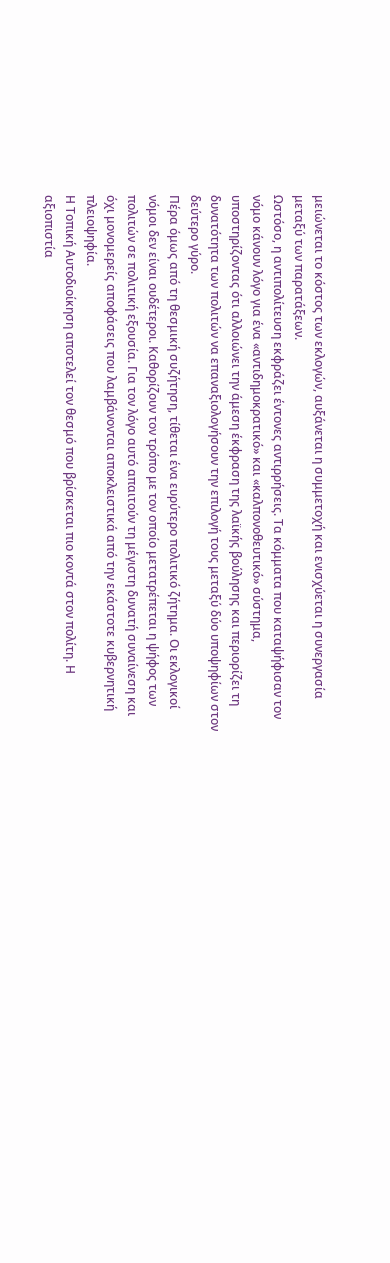μειώνεται το κόστος των εκλογών, αυξάνεται η συμμετοχή και ενισχύεται η συνεργασία μεταξύ των παρατάξεων.
Ωστόσο, η αντιπολίτευση εκφράζει έντονες αντιρρήσεις. Τα κόμματα που καταψήφισαν τον νόμο κάνουν λόγο για ένα «αντιδημοκρατικό» και «καλπονοθευτικό» σύστημα, υποστηρίζοντας ότι αλλοιώνει την άμεση έκφραση της λαϊκής βούλησης και περιορίζει τη δυνατότητα των πολιτών να επαναξιολογήσουν την επιλογή τους μεταξύ δύο υποψηφίων στον δεύτερο γύρο.
Πέρα όμως από τη θεσμική συζήτηση, τίθεται ένα ευρύτερο πολιτικό ζήτημα. Οι εκλογικοί νόμοι δεν είναι ουδέτεροι. Καθορίζουν τον τρόπο με τον οποίο μετατρέπεται η ψήφος των πολιτών σε πολιτική εξουσία. Για τον λόγο αυτό απαιτούν τη μέγιστη δυνατή συναίνεση και όχι μονομερείς αποφάσεις που λαμβάνονται αποκλειστικά από την εκάστοτε κυβερνητική πλειοψηφία.
Η Τοπική Αυτοδιοίκηση αποτελεί τον θεσμό που βρίσκεται πιο κοντά στον πολίτη. Η αξιοπιστία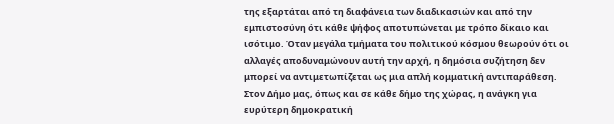της εξαρτάται από τη διαφάνεια των διαδικασιών και από την εμπιστοσύνη ότι κάθε ψήφος αποτυπώνεται με τρόπο δίκαιο και ισότιμο. Όταν μεγάλα τμήματα του πολιτικού κόσμου θεωρούν ότι οι αλλαγές αποδυναμώνουν αυτή την αρχή, η δημόσια συζήτηση δεν μπορεί να αντιμετωπίζεται ως μια απλή κομματική αντιπαράθεση.
Στον Δήμο μας, όπως και σε κάθε δήμο της χώρας, η ανάγκη για ευρύτερη δημοκρατική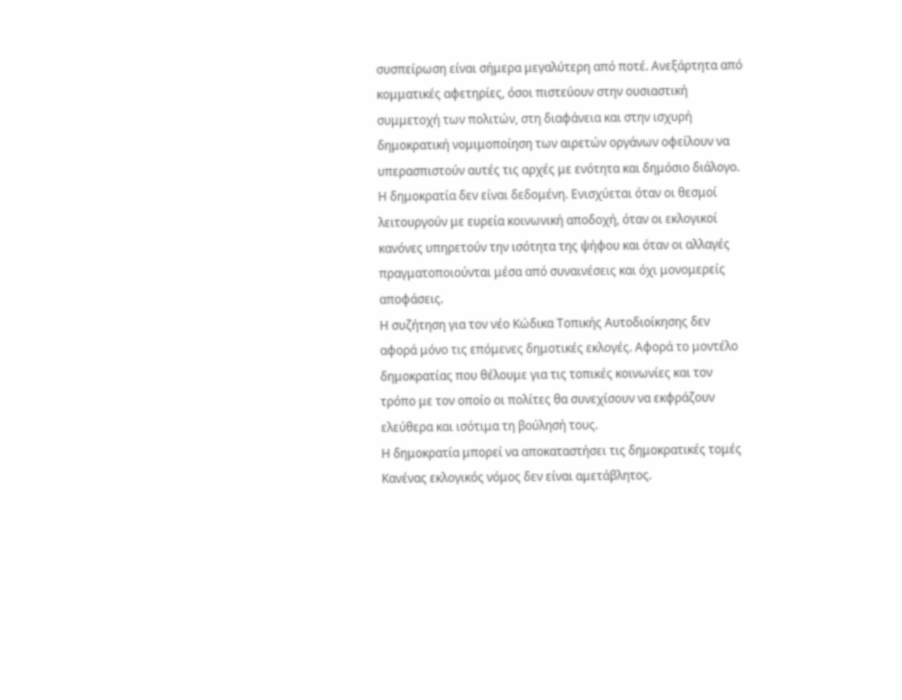συσπείρωση είναι σήμερα μεγαλύτερη από ποτέ. Ανεξάρτητα από κομματικές αφετηρίες, όσοι πιστεύουν στην ουσιαστική συμμετοχή των πολιτών, στη διαφάνεια και στην ισχυρή δημοκρατική νομιμοποίηση των αιρετών οργάνων οφείλουν να υπερασπιστούν αυτές τις αρχές με ενότητα και δημόσιο διάλογο.
Η δημοκρατία δεν είναι δεδομένη. Ενισχύεται όταν οι θεσμοί λειτουργούν με ευρεία κοινωνική αποδοχή, όταν οι εκλογικοί κανόνες υπηρετούν την ισότητα της ψήφου και όταν οι αλλαγές πραγματοποιούνται μέσα από συναινέσεις και όχι μονομερείς αποφάσεις.
Η συζήτηση για τον νέο Κώδικα Τοπικής Αυτοδιοίκησης δεν αφορά μόνο τις επόμενες δημοτικές εκλογές. Αφορά το μοντέλο δημοκρατίας που θέλουμε για τις τοπικές κοινωνίες και τον τρόπο με τον οποίο οι πολίτες θα συνεχίσουν να εκφράζουν ελεύθερα και ισότιμα τη βούλησή τους.
Η δημοκρατία μπορεί να αποκαταστήσει τις δημοκρατικές τομές
Κανένας εκλογικός νόμος δεν είναι αμετάβλητος.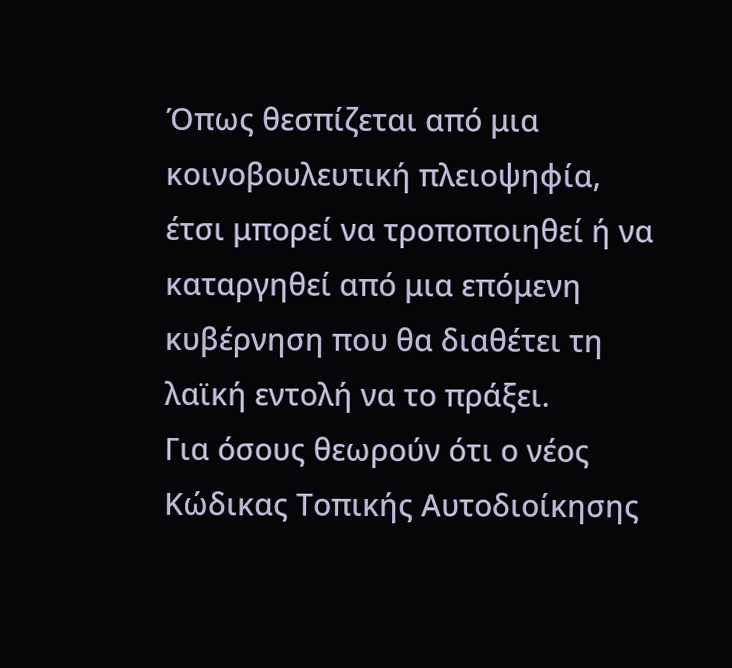Όπως θεσπίζεται από μια κοινοβουλευτική πλειοψηφία, έτσι μπορεί να τροποποιηθεί ή να καταργηθεί από μια επόμενη κυβέρνηση που θα διαθέτει τη λαϊκή εντολή να το πράξει.
Για όσους θεωρούν ότι ο νέος Κώδικας Τοπικής Αυτοδιοίκησης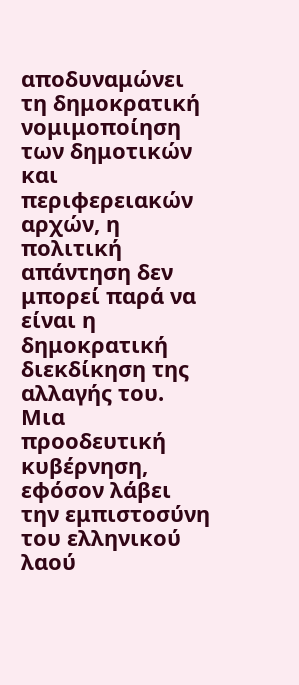αποδυναμώνει τη δημοκρατική νομιμοποίηση των δημοτικών και περιφερειακών αρχών, η πολιτική απάντηση δεν μπορεί παρά να είναι η δημοκρατική διεκδίκηση της αλλαγής του. Μια προοδευτική κυβέρνηση, εφόσον λάβει την εμπιστοσύνη του ελληνικού λαού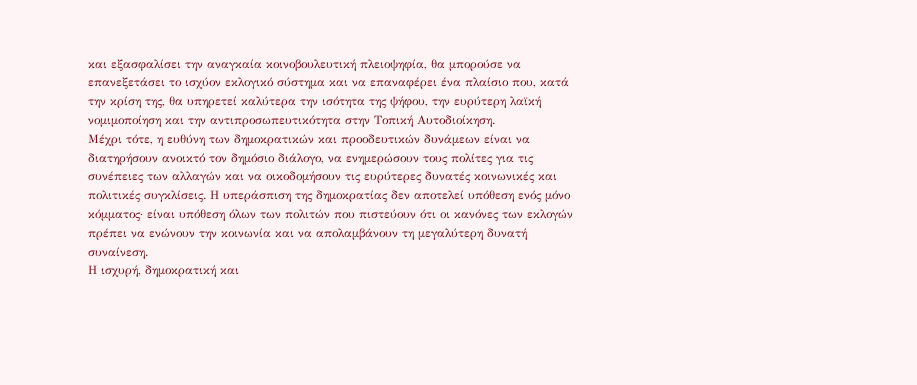και εξασφαλίσει την αναγκαία κοινοβουλευτική πλειοψηφία, θα μπορούσε να επανεξετάσει το ισχύον εκλογικό σύστημα και να επαναφέρει ένα πλαίσιο που, κατά την κρίση της, θα υπηρετεί καλύτερα την ισότητα της ψήφου, την ευρύτερη λαϊκή νομιμοποίηση και την αντιπροσωπευτικότητα στην Τοπική Αυτοδιοίκηση.
Μέχρι τότε, η ευθύνη των δημοκρατικών και προοδευτικών δυνάμεων είναι να διατηρήσουν ανοικτό τον δημόσιο διάλογο, να ενημερώσουν τους πολίτες για τις συνέπειες των αλλαγών και να οικοδομήσουν τις ευρύτερες δυνατές κοινωνικές και πολιτικές συγκλίσεις. Η υπεράσπιση της δημοκρατίας δεν αποτελεί υπόθεση ενός μόνο κόμματος· είναι υπόθεση όλων των πολιτών που πιστεύουν ότι οι κανόνες των εκλογών πρέπει να ενώνουν την κοινωνία και να απολαμβάνουν τη μεγαλύτερη δυνατή συναίνεση.
Η ισχυρή, δημοκρατική και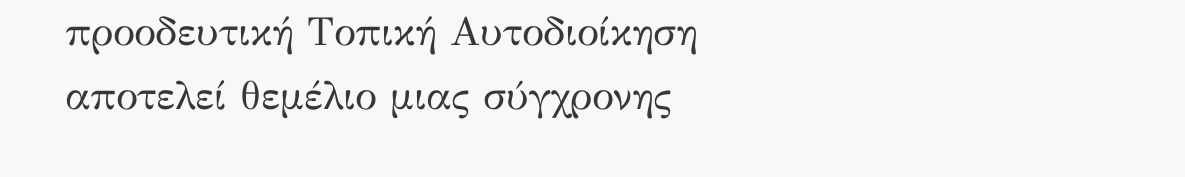προοδευτική Τοπική Αυτοδιοίκηση αποτελεί θεμέλιο μιας σύγχρονης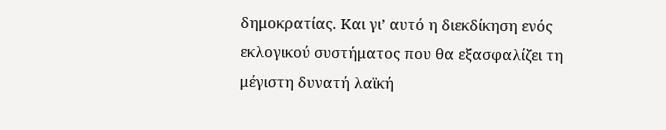δημοκρατίας. Και γι’ αυτό η διεκδίκηση ενός εκλογικού συστήματος που θα εξασφαλίζει τη μέγιστη δυνατή λαϊκή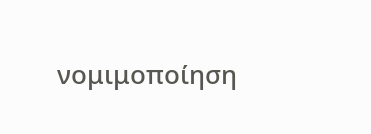νομιμοποίηση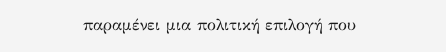παραμένει μια πολιτική επιλογή που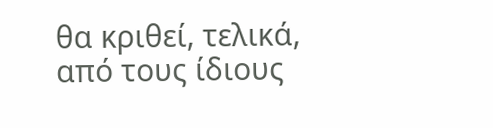θα κριθεί, τελικά, από τους ίδιους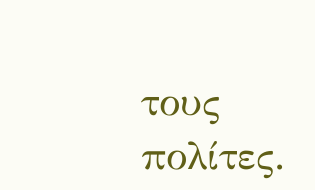τους πολίτες.